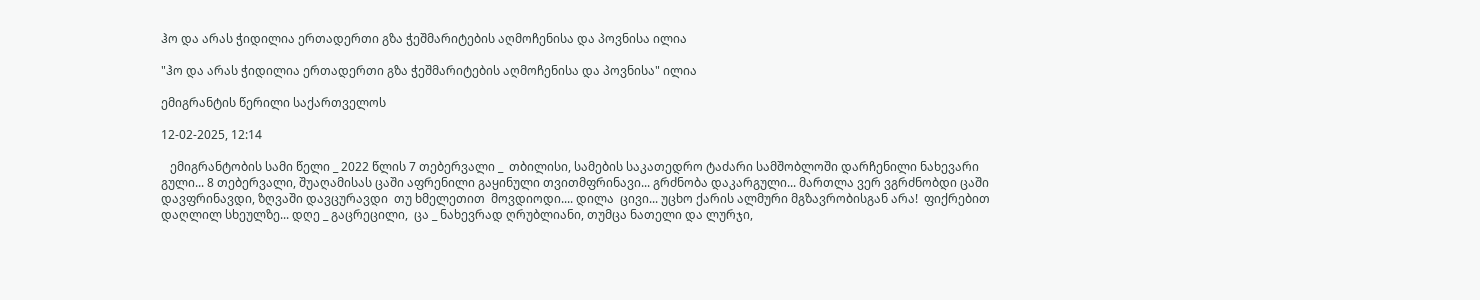ჰო და არას ჭიდილია ერთადერთი გზა ჭეშმარიტების აღმოჩენისა და პოვნისა ილია

"ჰო და არას ჭიდილია ერთადერთი გზა ჭეშმარიტების აღმოჩენისა და პოვნისა" ილია

ემიგრანტის წერილი საქართველოს

12-02-2025, 12:14

   ემიგრანტობის სამი წელი _ 2022 წლის 7 თებერვალი _  თბილისი, სამების საკათედრო ტაძარი სამშობლოში დარჩენილი ნახევარი გული... 8 თებერვალი, შუაღამისას ცაში აფრენილი გაყინული თვითმფრინავი... გრძნობა დაკარგული... მართლა ვერ ვგრძნობდი ცაში დავფრინავდი, ზღვაში დავცურავდი  თუ ხმელეთით  მოვდიოდი.... დილა  ცივი... უცხო ქარის ალმური მგზავრობისგან არა!  ფიქრებით დაღლილ სხეულზე... დღე _ გაცრეცილი,  ცა _ ნახევრად ღრუბლიანი, თუმცა ნათელი და ლურჯი,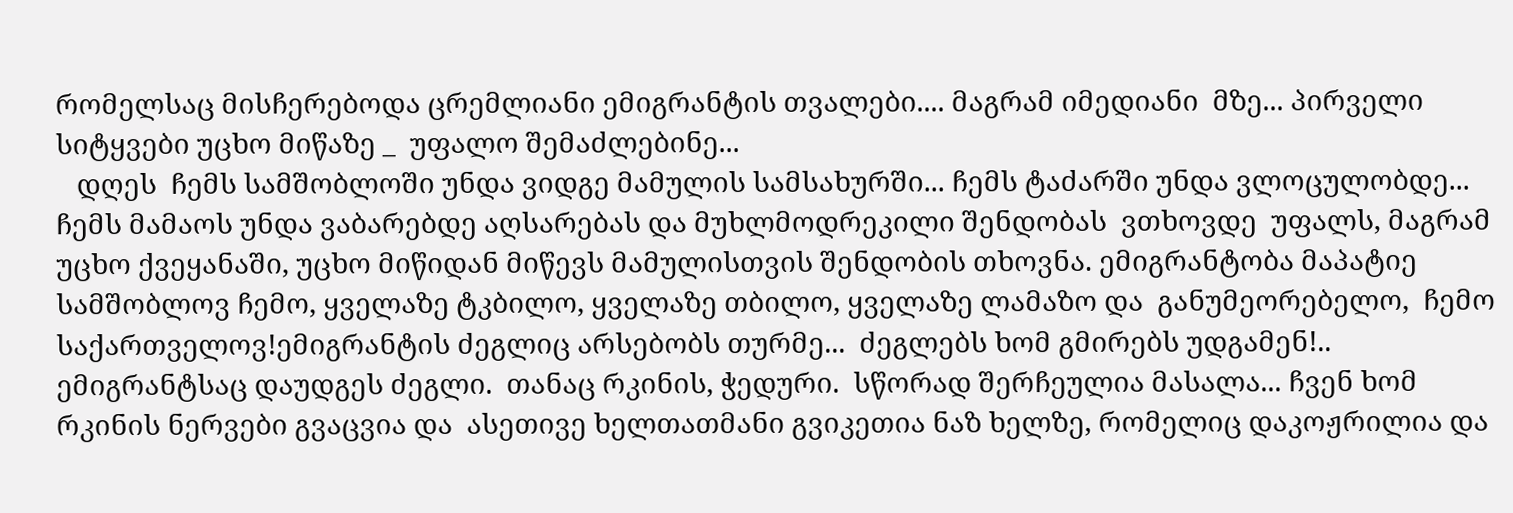რომელსაც მისჩერებოდა ცრემლიანი ემიგრანტის თვალები.... მაგრამ იმედიანი  მზე... პირველი სიტყვები უცხო მიწაზე _  უფალო შემაძლებინე...
   დღეს  ჩემს სამშობლოში უნდა ვიდგე მამულის სამსახურში... ჩემს ტაძარში უნდა ვლოცულობდე... ჩემს მამაოს უნდა ვაბარებდე აღსარებას და მუხლმოდრეკილი შენდობას  ვთხოვდე  უფალს, მაგრამ უცხო ქვეყანაში, უცხო მიწიდან მიწევს მამულისთვის შენდობის თხოვნა. ემიგრანტობა მაპატიე  სამშობლოვ ჩემო, ყველაზე ტკბილო, ყველაზე თბილო, ყველაზე ლამაზო და  განუმეორებელო,  ჩემო საქართველოვ!ემიგრანტის ძეგლიც არსებობს თურმე...  ძეგლებს ხომ გმირებს უდგამენ!.. ემიგრანტსაც დაუდგეს ძეგლი.  თანაც რკინის, ჭედური.  სწორად შერჩეულია მასალა... ჩვენ ხომ რკინის ნერვები გვაცვია და  ასეთივე ხელთათმანი გვიკეთია ნაზ ხელზე, რომელიც დაკოჟრილია და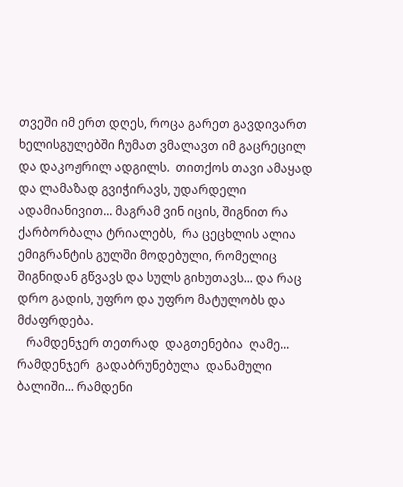თვეში იმ ერთ დღეს, როცა გარეთ გავდივართ  ხელისგულებში ჩუმათ ვმალავთ იმ გაცრეცილ  და დაკოჟრილ ადგილს.  თითქოს თავი ამაყად და ლამაზად გვიჭირავს, უდარდელი ადამიანივით... მაგრამ ვინ იცის, შიგნით რა ქარბორბალა ტრიალებს,  რა ცეცხლის ალია ემიგრანტის გულში მოდებული, რომელიც შიგნიდან გწვავს და სულს გიხუთავს... და რაც  დრო გადის, უფრო და უფრო მატულობს და მძაფრდება.
   რამდენჯერ თეთრად  დაგთენებია  ღამე... რამდენჯერ  გადაბრუნებულა  დანამული  ბალიში... რამდენი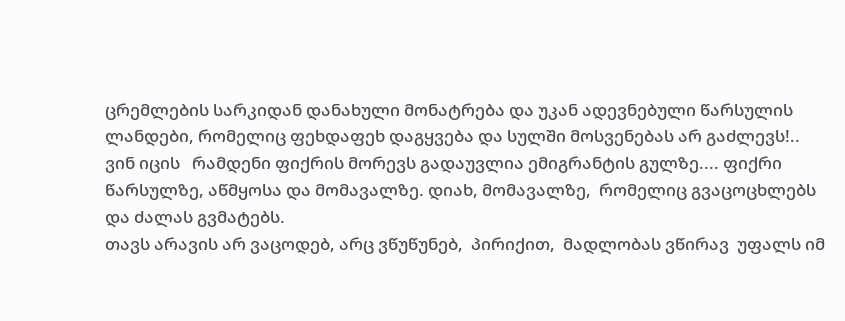ცრემლების სარკიდან დანახული მონატრება და უკან ადევნებული წარსულის ლანდები, რომელიც ფეხდაფეხ დაგყვება და სულში მოსვენებას არ გაძლევს!.. ვინ იცის   რამდენი ფიქრის მორევს გადაუვლია ემიგრანტის გულზე.... ფიქრი წარსულზე, აწმყოსა და მომავალზე. დიახ, მომავალზე,  რომელიც გვაცოცხლებს და ძალას გვმატებს.
თავს არავის არ ვაცოდებ, არც ვწუწუნებ,  პირიქით,  მადლობას ვწირავ  უფალს იმ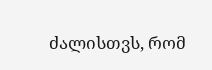ძალისთვს, რომ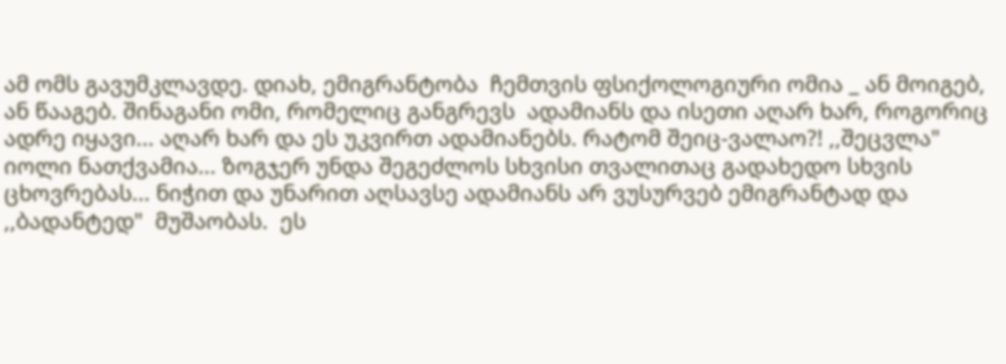ამ ომს გავუმკლავდე. დიახ, ემიგრანტობა  ჩემთვის ფსიქოლოგიური ომია _ ან მოიგებ, ან წააგებ. შინაგანი ომი, რომელიც განგრევს  ადამიანს და ისეთი აღარ ხარ, როგორიც ადრე იყავი... აღარ ხარ და ეს უკვირთ ადამიანებს. რატომ შეიც-ვალაო?! ,,შეცვლა" იოლი ნათქვამია... ზოგჯერ უნდა შეგეძლოს სხვისი თვალითაც გადახედო სხვის ცხოვრებას... ნიჭით და უნარით აღსავსე ადამიანს არ ვუსურვებ ემიგრანტად და ,,ბადანტედ"  მუშაობას.  ეს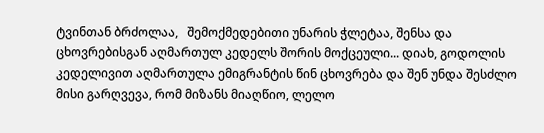ტვინთან ბრძოლაა,   შემოქმედებითი უნარის ჭლეტაა, შენსა და ცხოვრებისგან აღმართულ კედელს შორის მოქცეული... დიახ, გოდოლის კედელივით აღმართულა ემიგრანტის წინ ცხოვრება და შენ უნდა შესძლო მისი გარღვევა, რომ მიზანს მიაღწიო, ლელო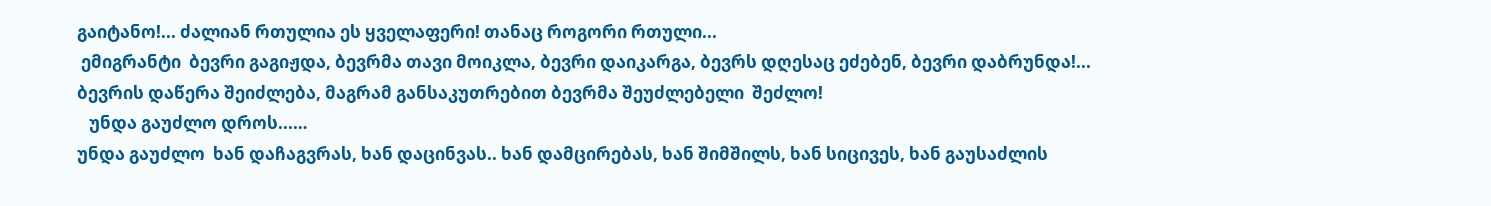გაიტანო!... ძალიან რთულია ეს ყველაფერი! თანაც როგორი რთული...
 ემიგრანტი  ბევრი გაგიჟდა, ბევრმა თავი მოიკლა, ბევრი დაიკარგა, ბევრს დღესაც ეძებენ, ბევრი დაბრუნდა!...
ბევრის დაწერა შეიძლება, მაგრამ განსაკუთრებით ბევრმა შეუძლებელი  შეძლო!
   უნდა გაუძლო დროს...…
უნდა გაუძლო  ხან დაჩაგვრას, ხან დაცინვას.. ხან დამცირებას, ხან შიმშილს, ხან სიცივეს, ხან გაუსაძლის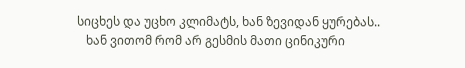სიცხეს და უცხო კლიმატს, ხან ზევიდან ყურებას..
   ხან ვითომ რომ არ გესმის მათი ცინიკური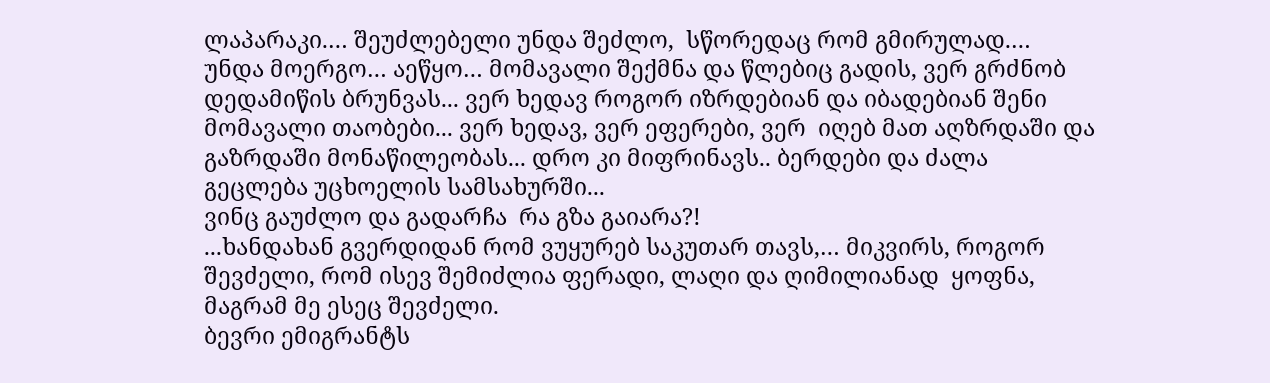ლაპარაკი.… შეუძლებელი უნდა შეძლო,  სწორედაც რომ გმირულად.…
უნდა მოერგო… აეწყო… მომავალი შექმნა და წლებიც გადის, ვერ გრძნობ  დედამიწის ბრუნვას... ვერ ხედავ როგორ იზრდებიან და იბადებიან შენი მომავალი თაობები... ვერ ხედავ, ვერ ეფერები, ვერ  იღებ მათ აღზრდაში და გაზრდაში მონაწილეობას... დრო კი მიფრინავს.. ბერდები და ძალა გეცლება უცხოელის სამსახურში...
ვინც გაუძლო და გადარჩა  რა გზა გაიარა?!
...ხანდახან გვერდიდან რომ ვუყურებ საკუთარ თავს,… მიკვირს, როგორ შევძელი, რომ ისევ შემიძლია ფერადი, ლაღი და ღიმილიანად  ყოფნა, მაგრამ მე ესეც შევძელი.
ბევრი ემიგრანტს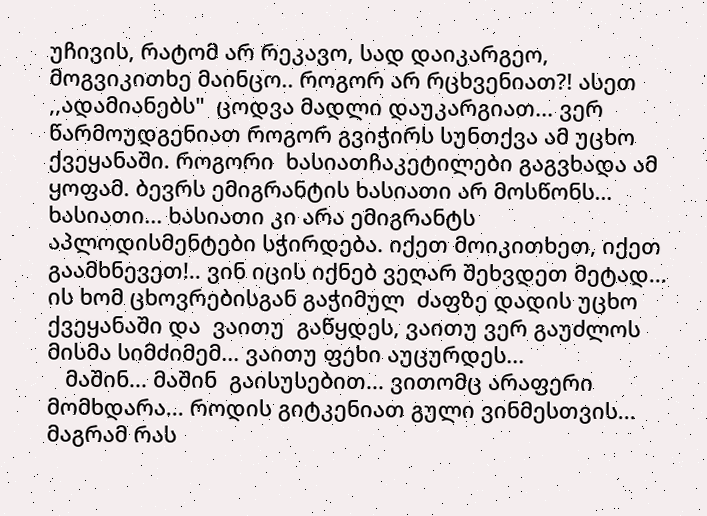უჩივის, რატომ არ რეკავო, სად დაიკარგეო, მოგვიკითხე მაინცო.. როგორ არ რცხვენიათ?! ასეთ ,,ადამიანებს"  ცოდვა მადლი დაუკარგიათ... ვერ წარმოუდგენიათ როგორ გვიჭირს სუნთქვა ამ უცხო ქვეყანაში. როგორი  ხასიათჩაკეტილები გაგვხადა ამ ყოფამ. ბევრს ემიგრანტის ხასიათი არ მოსწონს… ხასიათი... ხასიათი კი არა ემიგრანტს აპლოდისმენტები სჭირდება. იქეთ მოიკითხეთ, იქეთ გაამხნევეთ!.. ვინ იცის იქნებ ვეღარ შეხვდეთ მეტად... ის ხომ ცხოვრებისგან გაჭიმულ  ძაფზე დადის უცხო ქვეყანაში და  ვაითუ  გაწყდეს, ვაითუ ვერ გაუძლოს მისმა სიმძიმემ... ვაითუ ფეხი აუცურდეს...
   მაშინ... მაშინ  გაისუსებით... ვითომც არაფერი მომხდარა... როდის გიტკენიათ გული ვინმესთვის... მაგრამ რას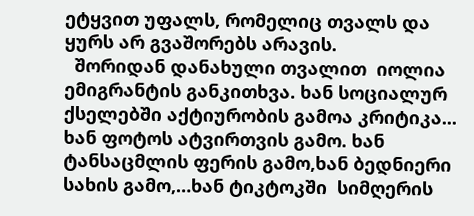ეტყვით უფალს, რომელიც თვალს და ყურს არ გვაშორებს არავის.
  შორიდან დანახული თვალით  იოლია ემიგრანტის განკითხვა. ხან სოციალურ ქსელებში აქტიურობის გამოა კრიტიკა... ხან ფოტოს ატვირთვის გამო. ხან ტანსაცმლის ფერის გამო,ხან ბედნიერი სახის გამო,…ხან ტიკტოკში  სიმღერის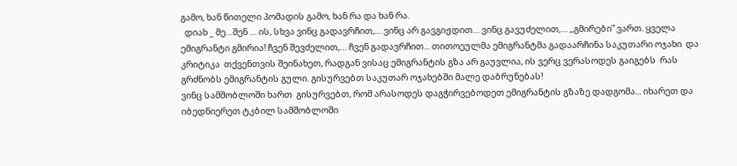გამო, ხან წითელი პომადის გამო, ხან რა და ხან რა.
  დიახ _ მე…შენ … ის, სხვა ვინც გადავრჩით,… ვინც არ გავგიჟდით… ვინც გავუძელით,… ,,გმირები” ვართ. ყველა ემიგრანტი გმირია! ჩვენ შევძელით,… ჩვენ გადავრჩით... თითოეულმა ემიგრანტმა გადაარჩინა საკუთარი ოჯახი  და კრიტიკა  თქვენთვის შეინახეთ, რადგან ვისაც ემიგრანტის გზა არ გაუვლია, ის ვერც ვერასოდეს გაიგებს  რას გრძნობს ემიგრანტის გული. გისურვებთ საკუთარ ოჯახებში მალე დაბრუნებას!
ვინც სამშობლოში ხართ  გისურვებთ, რომ არასოდეს დაგჭირვებოდეთ ემიგრანტის გზაზე დადგომა... იხარეთ და იბედნიერეთ ტკბილ სამშობლოში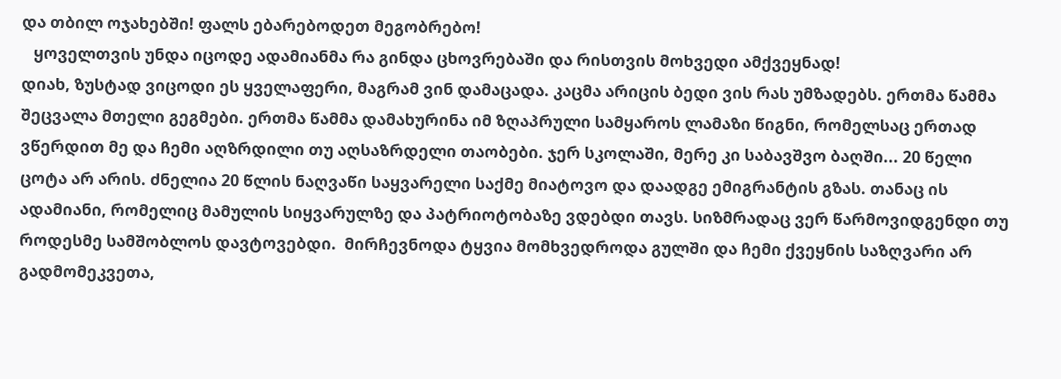და თბილ ოჯახებში! ფალს ებარებოდეთ მეგობრებო!
   ყოველთვის უნდა იცოდე ადამიანმა რა გინდა ცხოვრებაში და რისთვის მოხვედი ამქვეყნად!
დიახ, ზუსტად ვიცოდი ეს ყველაფერი, მაგრამ ვინ დამაცადა. კაცმა არიცის ბედი ვის რას უმზადებს. ერთმა წამმა შეცვალა მთელი გეგმები. ერთმა წამმა დამახურინა იმ ზღაპრული სამყაროს ლამაზი წიგნი, რომელსაც ერთად ვწერდით მე და ჩემი აღზრდილი თუ აღსაზრდელი თაობები. ჯერ სკოლაში, მერე კი საბავშვო ბაღში... 20 წელი ცოტა არ არის. ძნელია 20 წლის ნაღვაწი საყვარელი საქმე მიატოვო და დაადგე ემიგრანტის გზას. თანაც ის ადამიანი, რომელიც მამულის სიყვარულზე და პატრიოტობაზე ვდებდი თავს. სიზმრადაც ვერ წარმოვიდგენდი თუ  როდესმე სამშობლოს დავტოვებდი.  მირჩევნოდა ტყვია მომხვედროდა გულში და ჩემი ქვეყნის საზღვარი არ გადმომეკვეთა,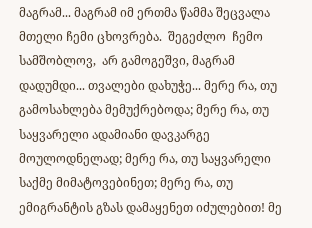მაგრამ... მაგრამ იმ ერთმა წამმა შეცვალა მთელი ჩემი ცხოვრება.  შეგეძლო  ჩემო სამშობლოვ,  არ გამოგეშვი, მაგრამ დადუმდი... თვალები დახუჭე... მერე რა, თუ გამოსახლება მემუქრებოდა; მერე რა, თუ საყვარელი ადამიანი დავკარგე მოულოდნელად; მერე რა, თუ საყვარელი საქმე მიმატოვებინეთ; მერე რა, თუ  ემიგრანტის გზას დამაყენეთ იძულებით! მე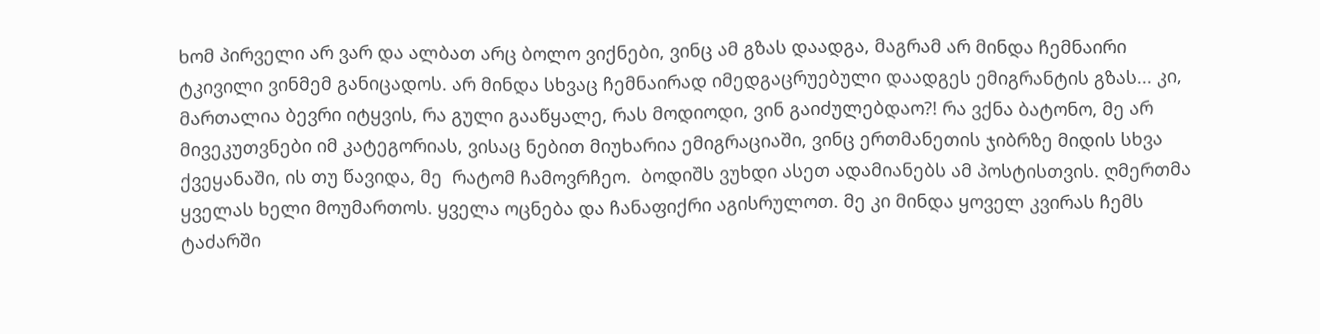ხომ პირველი არ ვარ და ალბათ არც ბოლო ვიქნები, ვინც ამ გზას დაადგა, მაგრამ არ მინდა ჩემნაირი ტკივილი ვინმემ განიცადოს. არ მინდა სხვაც ჩემნაირად იმედგაცრუებული დაადგეს ემიგრანტის გზას... კი, მართალია ბევრი იტყვის, რა გული გააწყალე, რას მოდიოდი, ვინ გაიძულებდაო?! რა ვქნა ბატონო, მე არ მივეკუთვნები იმ კატეგორიას, ვისაც ნებით მიუხარია ემიგრაციაში, ვინც ერთმანეთის ჯიბრზე მიდის სხვა ქვეყანაში, ის თუ წავიდა, მე  რატომ ჩამოვრჩეო.  ბოდიშს ვუხდი ასეთ ადამიანებს ამ პოსტისთვის. ღმერთმა ყველას ხელი მოუმართოს. ყველა ოცნება და ჩანაფიქრი აგისრულოთ. მე კი მინდა ყოველ კვირას ჩემს ტაძარში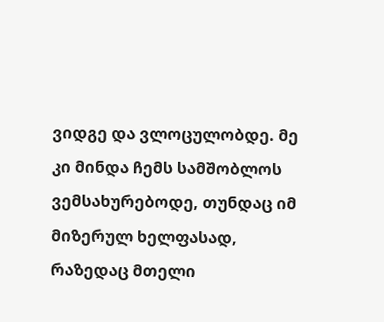ვიდგე და ვლოცულობდე. მე კი მინდა ჩემს სამშობლოს ვემსახურებოდე, თუნდაც იმ მიზერულ ხელფასად, რაზედაც მთელი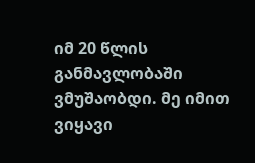იმ 20 წლის განმავლობაში ვმუშაობდი. მე იმით ვიყავი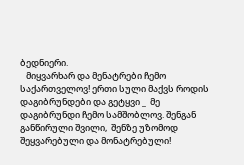ბედნიერი.
   მიყვარხარ და მენატრები ჩემო საქართველოვ! ერთი სული მაქვს როდის დაგიბრუნდები და გეტყვი _  მე დაგიბრუნდი ჩემო სამშობლოვ. შენგან განწირული შვილი,  შენზე უზომოდ შეყვარებული და მონატრებული!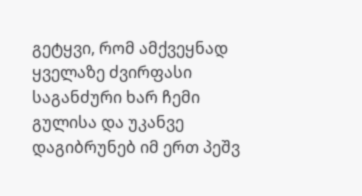გეტყვი, რომ ამქვეყნად ყველაზე ძვირფასი საგანძური ხარ ჩემი გულისა და უკანვე დაგიბრუნებ იმ ერთ პეშვ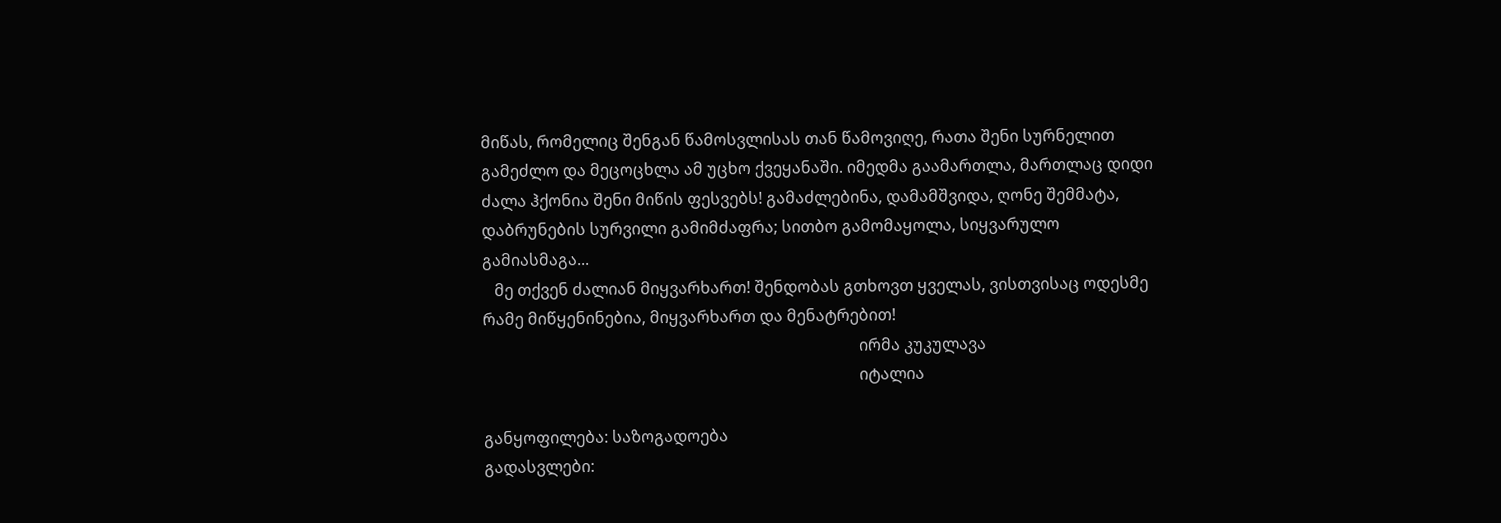მიწას, რომელიც შენგან წამოსვლისას თან წამოვიღე, რათა შენი სურნელით გამეძლო და მეცოცხლა ამ უცხო ქვეყანაში. იმედმა გაამართლა, მართლაც დიდი ძალა ჰქონია შენი მიწის ფესვებს! გამაძლებინა, დამამშვიდა, ღონე შემმატა, დაბრუნების სურვილი გამიმძაფრა; სითბო გამომაყოლა, სიყვარულო გამიასმაგა...
   მე თქვენ ძალიან მიყვარხართ! შენდობას გთხოვთ ყველას, ვისთვისაც ოდესმე რამე მიწყენინებია, მიყვარხართ და მენატრებით!
                                                                                              ირმა კუკულავა
                                                                                              იტალია

განყოფილება: საზოგადოება
გადასვლები: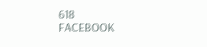618
FACEBOOK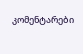კომენტარები